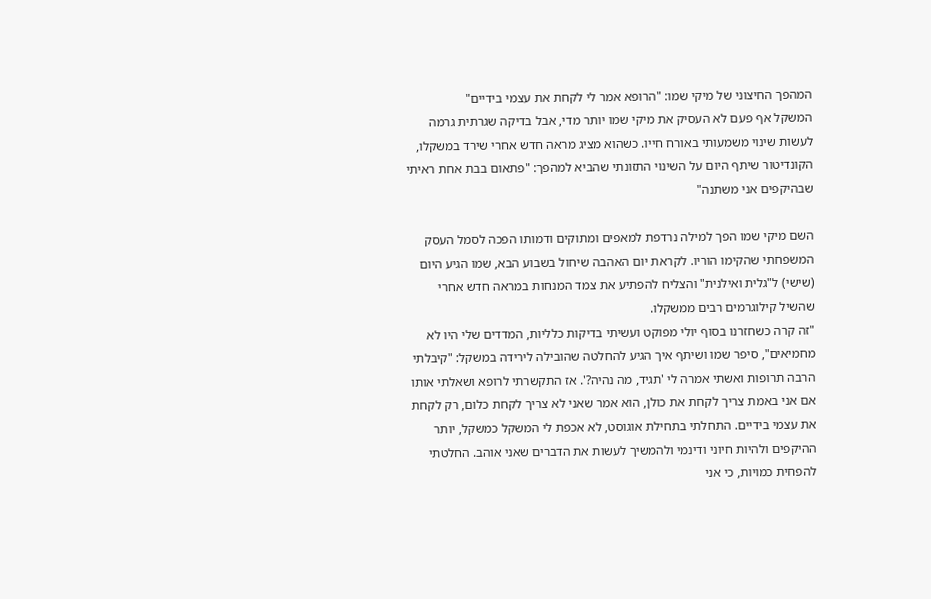המהפך החיצוני של מיקי שמו: "הרופא אמר לי לקחת את עצמי בידיים"
המשקל אף פעם לא העסיק את מיקי שמו יותר מדי, אבל בדיקה שגרתית גרמה לעשות שינוי משמעותי באורח חייו. כשהוא מציג מראה חדש אחרי שירד במשקלו, הקונדיטור שיתף היום על השינוי התזונתי שהביא למהפך: "פתאום בבת אחת ראיתי שבהיקפים אני משתנה"

השם מיקי שמו הפך למילה נרדפת למאפים ומתוקים ודמותו הפכה לסמל העסק המשפחתי שהקימו הוריו. לקראת יום האהבה שיחול בשבוע הבא, שמו הגיע היום (שישי) ל"גלית ואילנית" והצליח להפתיע את צמד המנחות במראה חדש אחרי שהשיל קילוגרמים רבים ממשקלו.
"זה קרה כשחזרנו בסוף יולי מפוקט ועשיתי בדיקות כלליות, המדדים שלי היו לא מחמיאים", סיפר שמו ושיתף איך הגיע להחלטה שהובילה לירידה במשקל: "קיבלתי הרבה תרופות ואשתי אמרה לי 'תגיד, מה נהיה?'. אז התקשרתי לרופא ושאלתי אותו אם אני באמת צריך לקחת את כולן, הוא אמר שאני לא צריך לקחת כלום, רק לקחת את עצמי בידיים. התחלתי בתחילת אוגוסט, לא אכפת לי המשקל כמשקל, יותר ההיקפים ולהיות חיוני ודינמי ולהמשיך לעשות את הדברים שאני אוהב. החלטתי להפחית כמויות, כי אני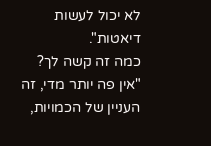לא יכול לעשות דיאטות".
כמה זה קשה לך?
"אין פה יותר מדי, זה העניין של הכמויות,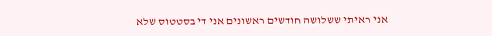אני ראיתי ששלושה חודשים ראשונים אני די בסטטוס שלא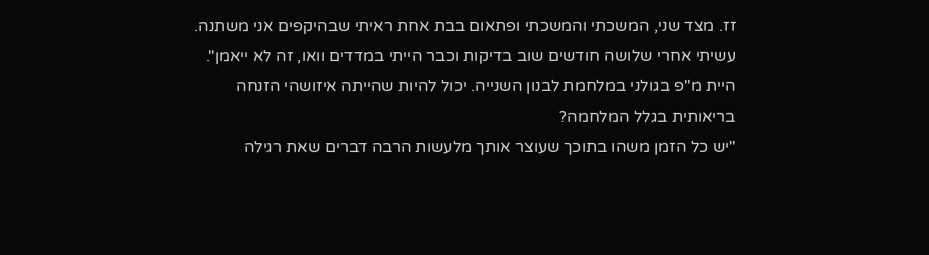זז. מצד שני, המשכתי והמשכתי ופתאום בבת אחת ראיתי שבהיקפים אני משתנה. עשיתי אחרי שלושה חודשים שוב בדיקות וכבר הייתי במדדים וואו, זה לא ייאמן".
היית מ"פ בגולני במלחמת לבנון השנייה. יכול להיות שהייתה איזושהי הזנחה בריאותית בגלל המלחמה?
"יש כל הזמן משהו בתוכך שעוצר אותך מלעשות הרבה דברים שאת רגילה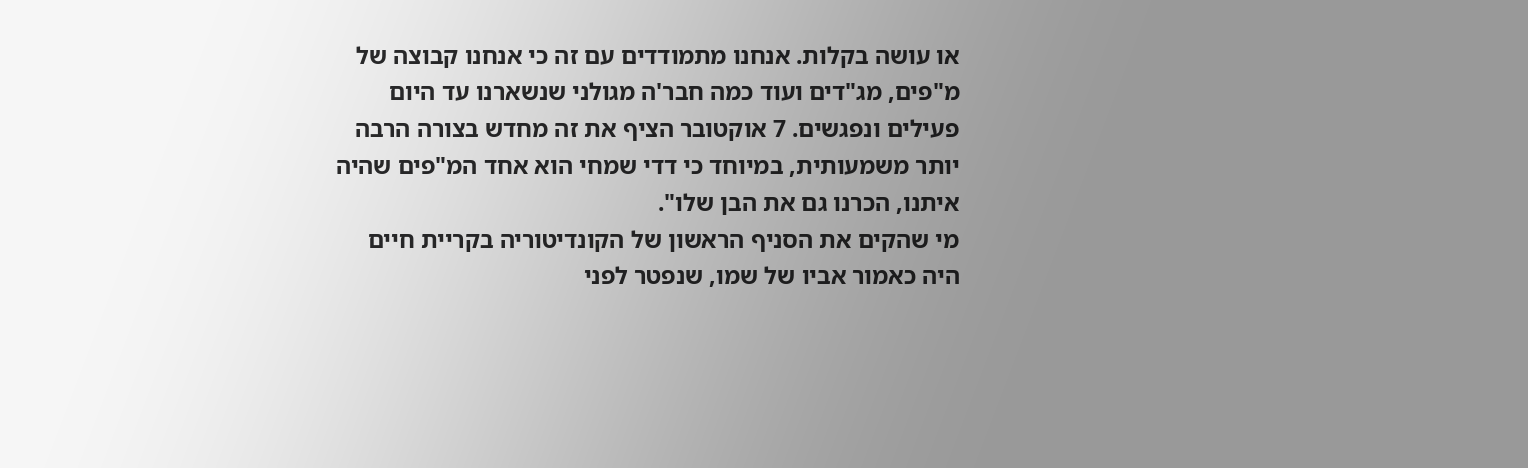או עושה בקלות. אנחנו מתמודדים עם זה כי אנחנו קבוצה של מ"פים, מג"דים ועוד כמה חבר'ה מגולני שנשארנו עד היום פעילים ונפגשים. 7 אוקטובר הציף את זה מחדש בצורה הרבה יותר משמעותית, במיוחד כי דדי שמחי הוא אחד המ"פים שהיה איתנו, הכרנו גם את הבן שלו".
מי שהקים את הסניף הראשון של הקונדיטוריה בקריית חיים היה כאמור אביו של שמו, שנפטר לפני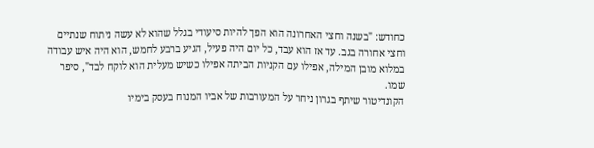כחודש: "בשנה וחצי האחרונה הוא הפך להיות סיעודי בגלל שהוא לא עשה ניתוח שנתיים וחצי אחורה בגב. עד אז הוא עבד, כל יום היה פעיל, הגיע ברבע לחמש, הוא היה איש עבודה במלוא מובן המילה, אפילו עם הקניות הביתה אפילו כשיש מעלית הוא לוקח לבד", סיפר שמו.
הקונדיטור שיתף בגרון ניחר על המעורבות של אביו המנוח בעסק בימיו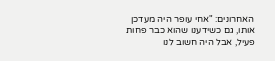האחרונים: "אחי עופר היה מעדכן אותו, גם כשידענו שהוא כבר פחות פעיל, אבל היה חשוב לנו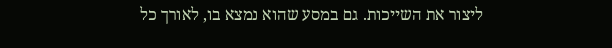ליצור את השייכות. גם במסע שהוא נמצא בו, לאורך כל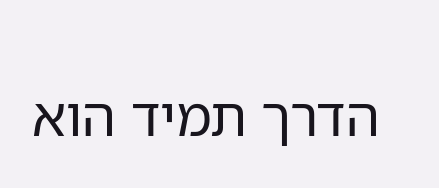הדרך תמיד הוא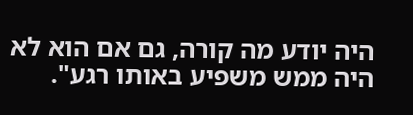היה יודע מה קורה, גם אם הוא לא היה ממש משפיע באותו רגע".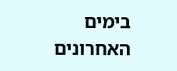בימים האחרונים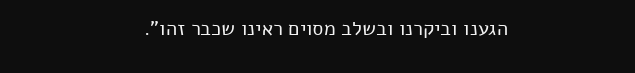הגענו וביקרנו ובשלב מסוים ראינו שכבר זהו".